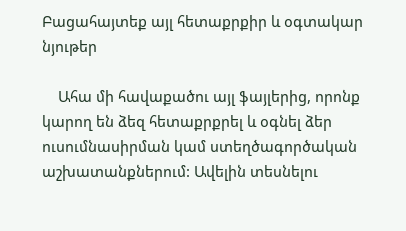Բացահայտեք այլ հետաքրքիր և օգտակար նյութեր

    Ահա մի հավաքածու այլ ֆայլերից, որոնք կարող են ձեզ հետաքրքրել և օգնել ձեր ուսումնասիրման կամ ստեղծագործական աշխատանքներում: Ավելին տեսնելու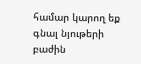համար կարող եք գնալ նյութերի բաժին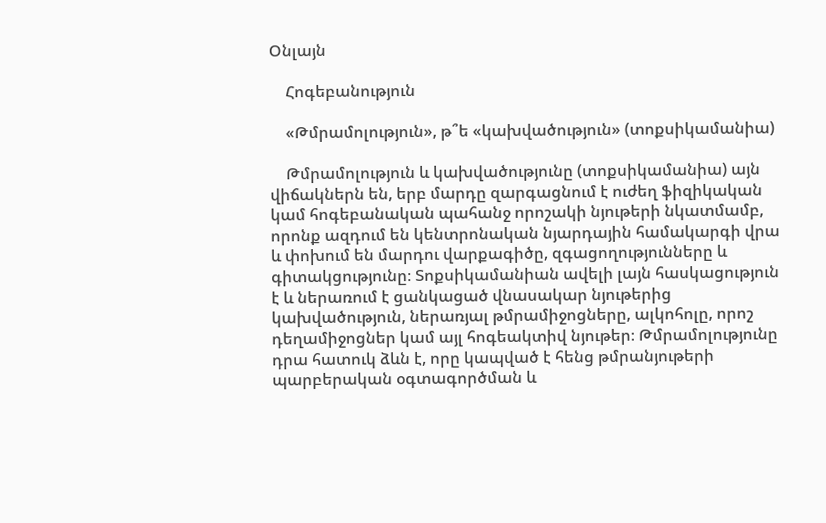Օնլայն

    Հոգեբանություն

    «Թմրամոլություն», թ՞ե «կախվածություն» (տոքսիկամանիա)

    Թմրամոլություն և կախվածությունը (տոքսիկամանիա) այն վիճակներն են, երբ մարդը զարգացնում է ուժեղ ֆիզիկական կամ հոգեբանական պահանջ որոշակի նյութերի նկատմամբ, որոնք ազդում են կենտրոնական նյարդային համակարգի վրա և փոխում են մարդու վարքագիծը, զգացողությունները և գիտակցությունը։ Տոքսիկամանիան ավելի լայն հասկացություն է և ներառում է ցանկացած վնասակար նյութերից կախվածություն, ներառյալ թմրամիջոցները, ալկոհոլը, որոշ դեղամիջոցներ կամ այլ հոգեակտիվ նյութեր։ Թմրամոլությունը դրա հատուկ ձևն է, որը կապված է հենց թմրանյութերի պարբերական օգտագործման և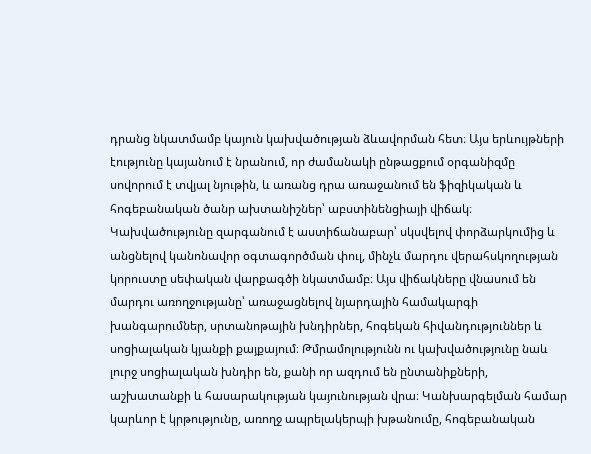դրանց նկատմամբ կայուն կախվածության ձևավորման հետ։ Այս երևույթների էությունը կայանում է նրանում, որ ժամանակի ընթացքում օրգանիզմը սովորում է տվյալ նյութին, և առանց դրա առաջանում են ֆիզիկական և հոգեբանական ծանր ախտանիշներ՝ աբստինենցիայի վիճակ։ Կախվածությունը զարգանում է աստիճանաբար՝ սկսվելով փորձարկումից և անցնելով կանոնավոր օգտագործման փուլ, մինչև մարդու վերահսկողության կորուստը սեփական վարքագծի նկատմամբ։ Այս վիճակները վնասում են մարդու առողջությանը՝ առաջացնելով նյարդային համակարգի խանգարումներ, սրտանոթային խնդիրներ, հոգեկան հիվանդություններ և սոցիալական կյանքի քայքայում։ Թմրամոլությունն ու կախվածությունը նաև լուրջ սոցիալական խնդիր են, քանի որ ազդում են ընտանիքների, աշխատանքի և հասարակության կայունության վրա։ Կանխարգելման համար կարևոր է կրթությունը, առողջ ապրելակերպի խթանումը, հոգեբանական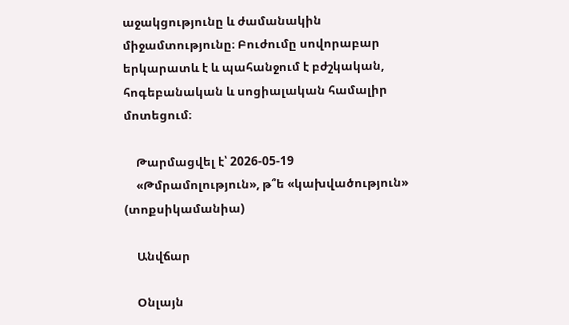աջակցությունը և ժամանակին միջամտությունը։ Բուժումը սովորաբար երկարատև է և պահանջում է բժշկական, հոգեբանական և սոցիալական համալիր մոտեցում։

    Թարմացվել է՝ 2026-05-19
    «Թմրամոլություն», թ՞ե «կախվածություն» (տոքսիկամանիա)

    Անվճար

    Օնլայն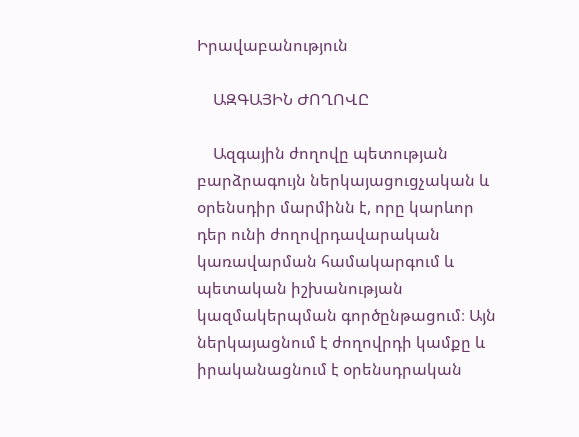Իրավաբանություն

    ԱԶԳԱՅԻՆ ԺՈՂՈՎԸ

    Ազգային ժողովը պետության բարձրագույն ներկայացուցչական և օրենսդիր մարմինն է, որը կարևոր դեր ունի ժողովրդավարական կառավարման համակարգում և պետական իշխանության կազմակերպման գործընթացում։ Այն ներկայացնում է ժողովրդի կամքը և իրականացնում է օրենսդրական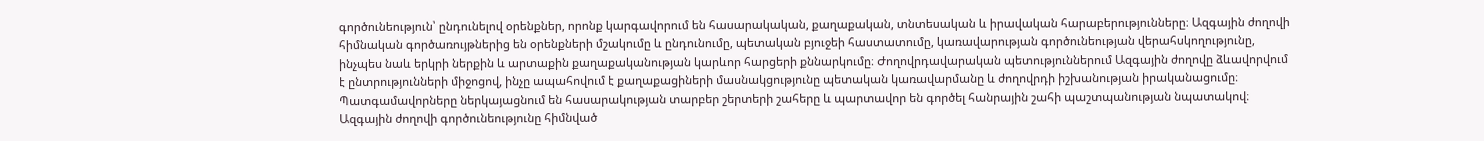գործունեություն՝ ընդունելով օրենքներ, որոնք կարգավորում են հասարակական, քաղաքական, տնտեսական և իրավական հարաբերությունները։ Ազգային ժողովի հիմնական գործառույթներից են օրենքների մշակումը և ընդունումը, պետական բյուջեի հաստատումը, կառավարության գործունեության վերահսկողությունը, ինչպես նաև երկրի ներքին և արտաքին քաղաքականության կարևոր հարցերի քննարկումը։ Ժողովրդավարական պետություններում Ազգային ժողովը ձևավորվում է ընտրությունների միջոցով, ինչը ապահովում է քաղաքացիների մասնակցությունը պետական կառավարմանը և ժողովրդի իշխանության իրականացումը։ Պատգամավորները ներկայացնում են հասարակության տարբեր շերտերի շահերը և պարտավոր են գործել հանրային շահի պաշտպանության նպատակով։ Ազգային ժողովի գործունեությունը հիմնված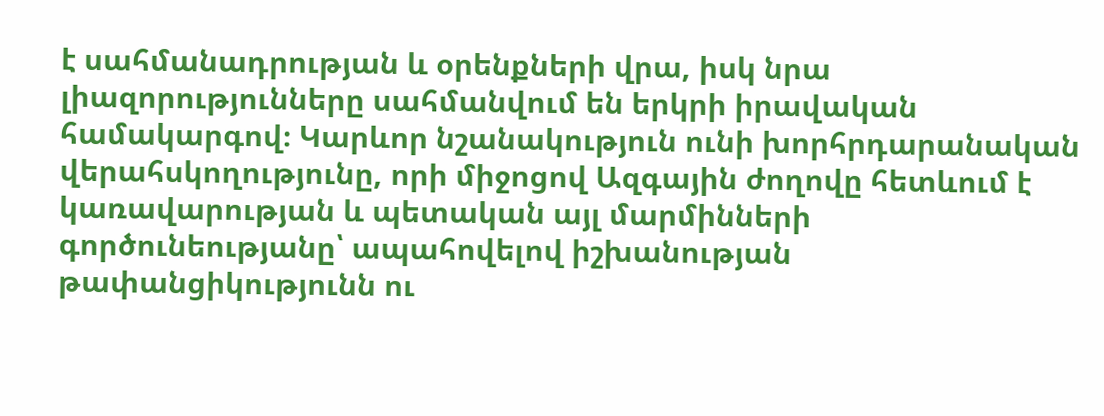է սահմանադրության և օրենքների վրա, իսկ նրա լիազորությունները սահմանվում են երկրի իրավական համակարգով։ Կարևոր նշանակություն ունի խորհրդարանական վերահսկողությունը, որի միջոցով Ազգային ժողովը հետևում է կառավարության և պետական այլ մարմինների գործունեությանը՝ ապահովելով իշխանության թափանցիկությունն ու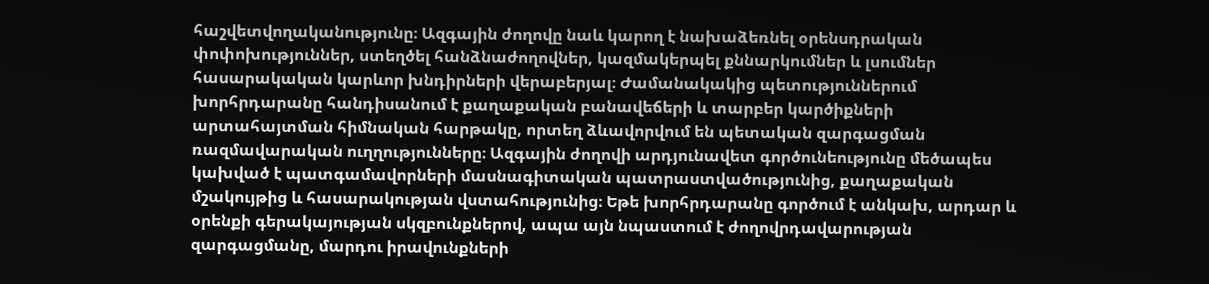հաշվետվողականությունը։ Ազգային ժողովը նաև կարող է նախաձեռնել օրենսդրական փոփոխություններ, ստեղծել հանձնաժողովներ, կազմակերպել քննարկումներ և լսումներ հասարակական կարևոր խնդիրների վերաբերյալ։ Ժամանակակից պետություններում խորհրդարանը հանդիսանում է քաղաքական բանավեճերի և տարբեր կարծիքների արտահայտման հիմնական հարթակը, որտեղ ձևավորվում են պետական զարգացման ռազմավարական ուղղությունները։ Ազգային ժողովի արդյունավետ գործունեությունը մեծապես կախված է պատգամավորների մասնագիտական պատրաստվածությունից, քաղաքական մշակույթից և հասարակության վստահությունից։ Եթե խորհրդարանը գործում է անկախ, արդար և օրենքի գերակայության սկզբունքներով, ապա այն նպաստում է ժողովրդավարության զարգացմանը, մարդու իրավունքների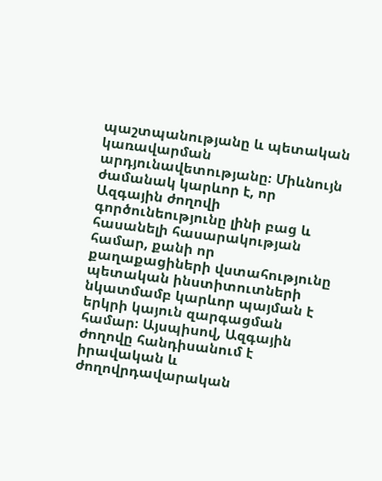պաշտպանությանը և պետական կառավարման արդյունավետությանը։ Միևնույն ժամանակ կարևոր է, որ Ազգային ժողովի գործունեությունը լինի բաց և հասանելի հասարակության համար, քանի որ քաղաքացիների վստահությունը պետական ինստիտուտների նկատմամբ կարևոր պայման է երկրի կայուն զարգացման համար։ Այսպիսով, Ազգային ժողովը հանդիսանում է իրավական և ժողովրդավարական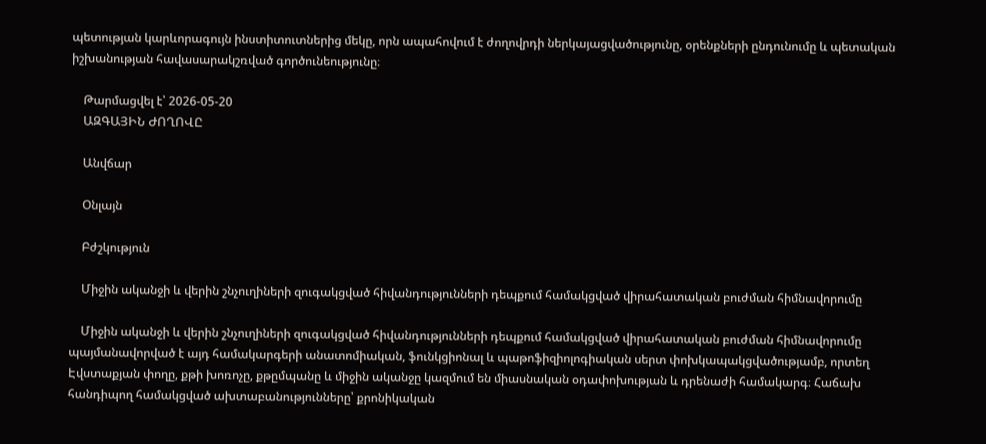պետության կարևորագույն ինստիտուտներից մեկը, որն ապահովում է ժողովրդի ներկայացվածությունը, օրենքների ընդունումը և պետական իշխանության հավասարակշռված գործունեությունը։

    Թարմացվել է՝ 2026-05-20
    ԱԶԳԱՅԻՆ ԺՈՂՈՎԸ

    Անվճար

    Օնլայն

    Բժշկություն

    Միջին ականջի և վերին շնչուղիների զուգակցված հիվանդությունների դեպքում համակցված վիրահատական բուժման հիմնավորումը

    Միջին ականջի և վերին շնչուղիների զուգակցված հիվանդությունների դեպքում համակցված վիրահատական բուժման հիմնավորումը պայմանավորված է այդ համակարգերի անատոմիական, ֆունկցիոնալ և պաթոֆիզիոլոգիական սերտ փոխկապակցվածությամբ, որտեղ Էվստաքյան փողը, քթի խոռոչը, քթըմպանը և միջին ականջը կազմում են միասնական օդափոխության և դրենաժի համակարգ։ Հաճախ հանդիպող համակցված ախտաբանությունները՝ քրոնիկական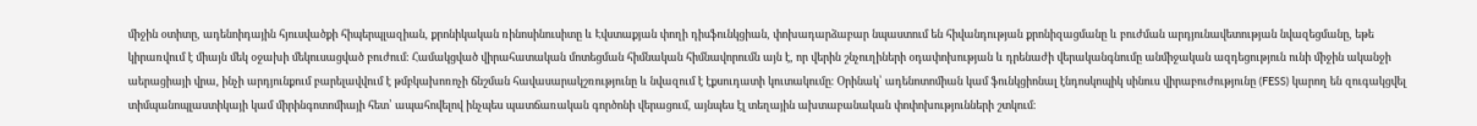միջին օտիտը, ադենոիդային հյուսվածքի հիպերպլազիան, քրոնիկական ռինոսինուսիտը և Էվստաքյան փողի դիսֆունկցիան, փոխադարձաբար նպաստում են հիվանդության քրոնիզացմանը և բուժման արդյունավետության նվազեցմանը, եթե կիրառվում է միայն մեկ օջախի մեկուսացված բուժում։ Համակցված վիրահատական մոտեցման հիմնական հիմնավորումն այն է, որ վերին շնչուղիների օդափոխության և դրենաժի վերականգնումը անմիջական ազդեցություն ունի միջին ականջի աերացիայի վրա, ինչի արդյունքում բարելավվում է թմբկախոռոչի ճնշման հավասարակշռությունը և նվազում է էքսուդատի կուտակումը։ Օրինակ՝ ադենոտոմիան կամ ֆունկցիոնալ էնդոսկոպիկ սինուս վիրաբուժությունը (FESS) կարող են զուգակցվել տիմպանոպլաստիկայի կամ միրինգոտոմիայի հետ՝ ապահովելով ինչպես պատճառական գործոնի վերացում, այնպես էլ տեղային ախտաբանական փոփոխությունների շտկում։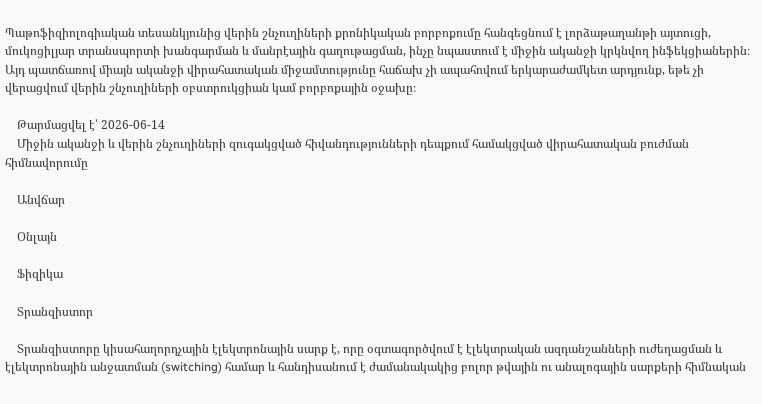Պաթոֆիզիոլոգիական տեսանկյունից վերին շնչուղիների քրոնիկական բորբոքումը հանգեցնում է լորձաթաղանթի այտուցի, մուկոցիլյար տրանսպորտի խանգարման և մանրէային գաղութացման, ինչը նպաստում է միջին ականջի կրկնվող ինֆեկցիաներին։ Այդ պատճառով միայն ականջի վիրահատական միջամտությունը հաճախ չի ապահովում երկարաժամկետ արդյունք, եթե չի վերացվում վերին շնչուղիների օբստրուկցիան կամ բորբոքային օջախը։

    Թարմացվել է՝ 2026-06-14
    Միջին ականջի և վերին շնչուղիների զուգակցված հիվանդությունների դեպքում համակցված վիրահատական բուժման հիմնավորումը

    Անվճար

    Օնլայն

    Ֆիզիկա

    Տրանզիստոր

    Տրանզիստորը կիսահաղորդչային էլեկտրոնային սարք է, որը օգտագործվում է էլեկտրական ազդանշանների ուժեղացման և էլեկտրոնային անջատման (switching) համար և հանդիսանում է ժամանակակից բոլոր թվային ու անալոգային սարքերի հիմնական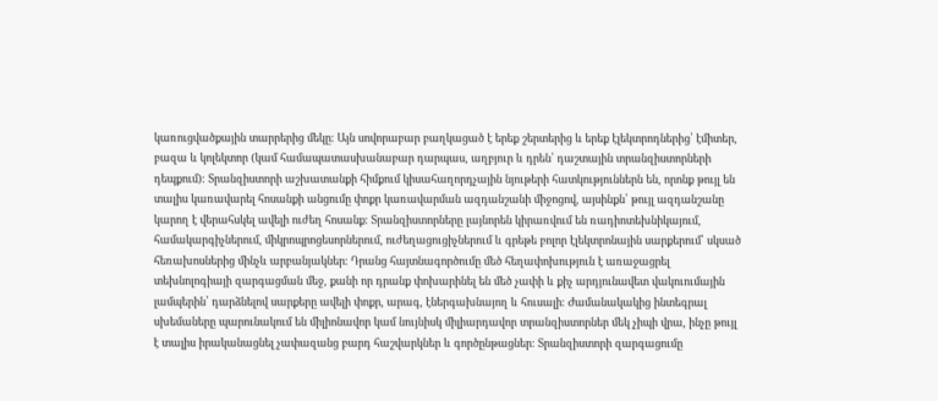կառուցվածքային տարրերից մեկը։ Այն սովորաբար բաղկացած է երեք շերտերից և երեք էլեկտրոդներից՝ էմիտեր, բազա և կոլեկտոր (կամ համապատասխանաբար դարպաս, աղբյուր և դրեն՝ դաշտային տրանզիստորների դեպքում)։ Տրանզիստորի աշխատանքի հիմքում կիսահաղորդչային նյութերի հատկություններն են, որոնք թույլ են տալիս կառավարել հոսանքի անցումը փոքր կառավարման ազդանշանի միջոցով, այսինքն՝ թույլ ազդանշանը կարող է վերահսկել ավելի ուժեղ հոսանք։ Տրանզիստորները լայնորեն կիրառվում են ռադիոտեխնիկայում, համակարգիչներում, միկրոպրոցեսորներում, ուժեղացուցիչներում և գրեթե բոլոր էլեկտրոնային սարքերում՝ սկսած հեռախոսներից մինչև արբանյակներ։ Դրանց հայտնագործումը մեծ հեղափոխություն է առաջացրել տեխնոլոգիայի զարգացման մեջ, քանի որ դրանք փոխարինել են մեծ չափի և քիչ արդյունավետ վակուումային լամպերին՝ դարձնելով սարքերը ավելի փոքր, արագ, էներգախնայող և հուսալի։ Ժամանակակից ինտեգրալ սխեմաները պարունակում են միլիոնավոր կամ նույնիսկ միլիարդավոր տրանզիստորներ մեկ չիպի վրա, ինչը թույլ է տալիս իրականացնել չափազանց բարդ հաշվարկներ և գործընթացներ։ Տրանզիստորի զարգացումը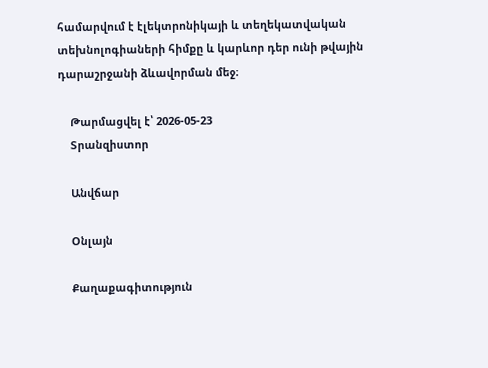համարվում է էլեկտրոնիկայի և տեղեկատվական տեխնոլոգիաների հիմքը և կարևոր դեր ունի թվային դարաշրջանի ձևավորման մեջ։

    Թարմացվել է՝ 2026-05-23
    Տրանզիստոր

    Անվճար

    Օնլայն

    Քաղաքագիտություն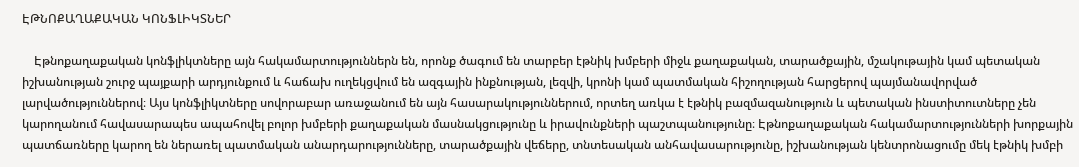ԷԹՆՈՔԱՂԱՔԱԿԱՆ ԿՈՆՖԼԻԿՏՆԵՐ

    Էթնոքաղաքական կոնֆլիկտները այն հակամարտություններն են, որոնք ծագում են տարբեր էթնիկ խմբերի միջև քաղաքական, տարածքային, մշակութային կամ պետական իշխանության շուրջ պայքարի արդյունքում և հաճախ ուղեկցվում են ազգային ինքնության, լեզվի, կրոնի կամ պատմական հիշողության հարցերով պայմանավորված լարվածություններով։ Այս կոնֆլիկտները սովորաբար առաջանում են այն հասարակություններում, որտեղ առկա է էթնիկ բազմազանություն և պետական ինստիտուտները չեն կարողանում հավասարապես ապահովել բոլոր խմբերի քաղաքական մասնակցությունը և իրավունքների պաշտպանությունը։ Էթնոքաղաքական հակամարտությունների խորքային պատճառները կարող են ներառել պատմական անարդարությունները, տարածքային վեճերը, տնտեսական անհավասարությունը, իշխանության կենտրոնացումը մեկ էթնիկ խմբի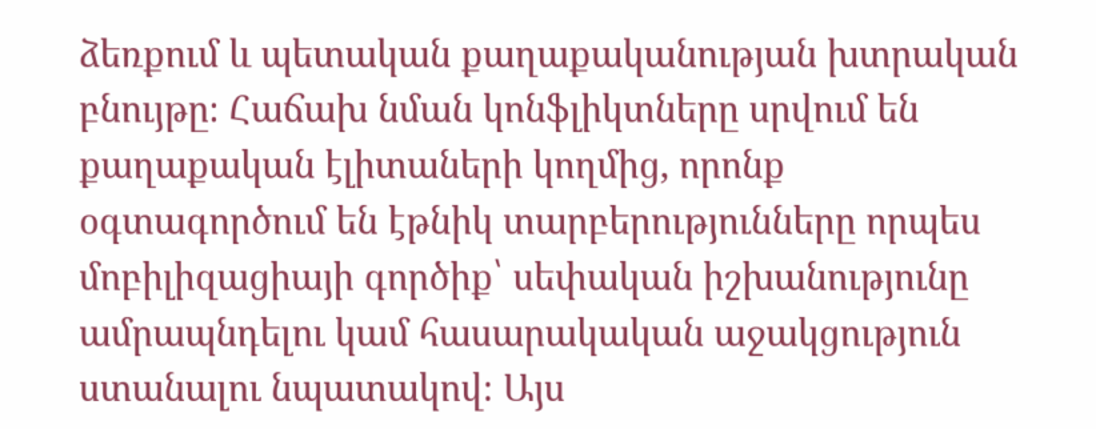ձեռքում և պետական քաղաքականության խտրական բնույթը։ Հաճախ նման կոնֆլիկտները սրվում են քաղաքական էլիտաների կողմից, որոնք օգտագործում են էթնիկ տարբերությունները որպես մոբիլիզացիայի գործիք՝ սեփական իշխանությունը ամրապնդելու կամ հասարակական աջակցություն ստանալու նպատակով։ Այս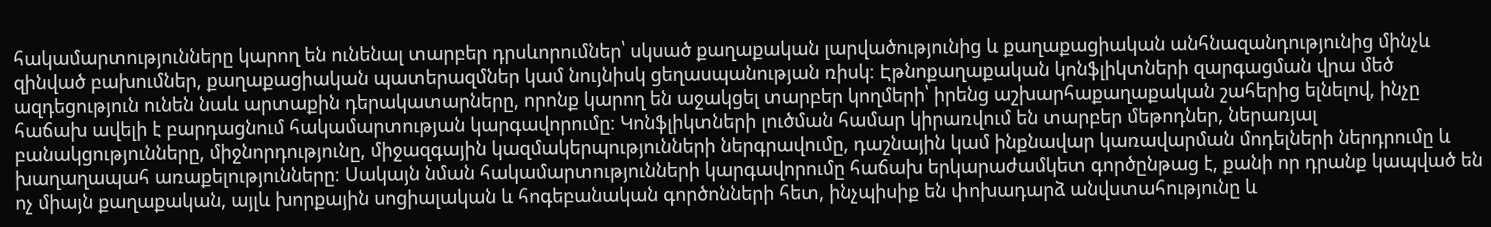հակամարտությունները կարող են ունենալ տարբեր դրսևորումներ՝ սկսած քաղաքական լարվածությունից և քաղաքացիական անհնազանդությունից մինչև զինված բախումներ, քաղաքացիական պատերազմներ կամ նույնիսկ ցեղասպանության ռիսկ։ Էթնոքաղաքական կոնֆլիկտների զարգացման վրա մեծ ազդեցություն ունեն նաև արտաքին դերակատարները, որոնք կարող են աջակցել տարբեր կողմերի՝ իրենց աշխարհաքաղաքական շահերից ելնելով, ինչը հաճախ ավելի է բարդացնում հակամարտության կարգավորումը։ Կոնֆլիկտների լուծման համար կիրառվում են տարբեր մեթոդներ, ներառյալ բանակցությունները, միջնորդությունը, միջազգային կազմակերպությունների ներգրավումը, դաշնային կամ ինքնավար կառավարման մոդելների ներդրումը և խաղաղապահ առաքելությունները։ Սակայն նման հակամարտությունների կարգավորումը հաճախ երկարաժամկետ գործընթաց է, քանի որ դրանք կապված են ոչ միայն քաղաքական, այլև խորքային սոցիալական և հոգեբանական գործոնների հետ, ինչպիսիք են փոխադարձ անվստահությունը և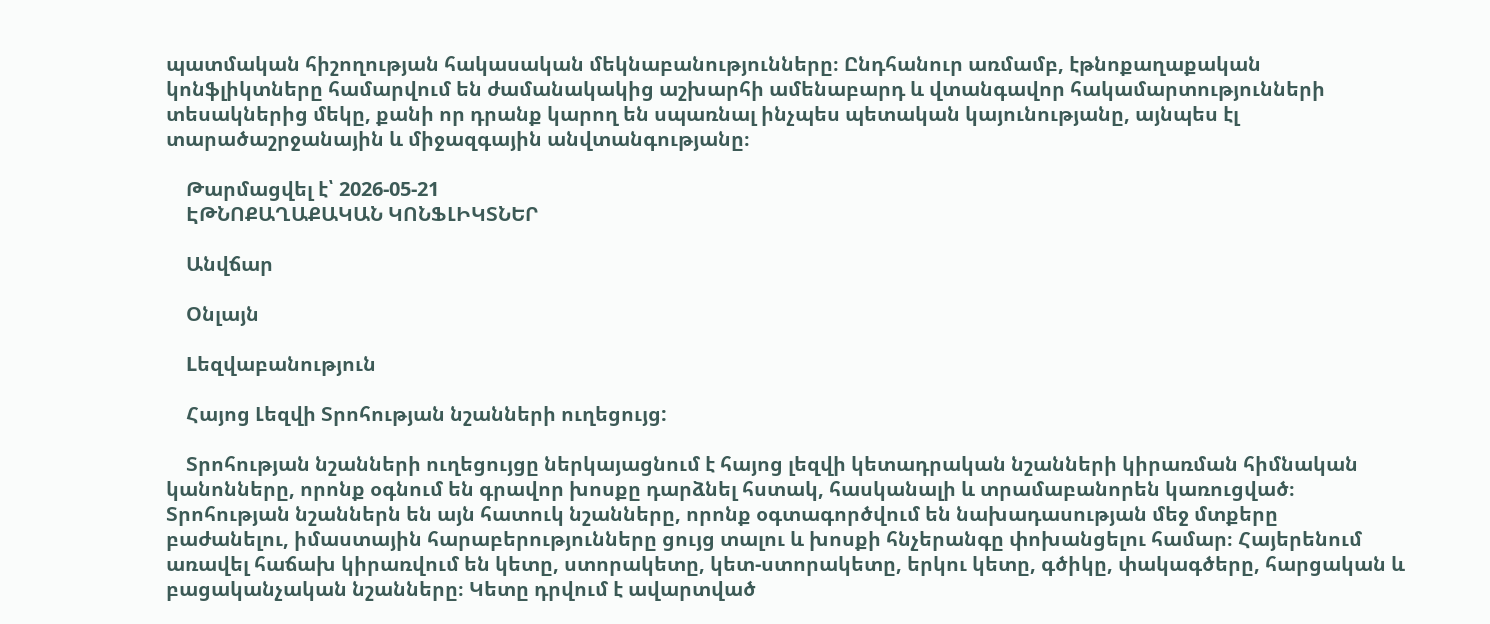պատմական հիշողության հակասական մեկնաբանությունները։ Ընդհանուր առմամբ, էթնոքաղաքական կոնֆլիկտները համարվում են ժամանակակից աշխարհի ամենաբարդ և վտանգավոր հակամարտությունների տեսակներից մեկը, քանի որ դրանք կարող են սպառնալ ինչպես պետական կայունությանը, այնպես էլ տարածաշրջանային և միջազգային անվտանգությանը։

    Թարմացվել է՝ 2026-05-21
    ԷԹՆՈՔԱՂԱՔԱԿԱՆ ԿՈՆՖԼԻԿՏՆԵՐ

    Անվճար

    Օնլայն

    Lեզվաբանություն

    Հայոց Լեզվի Տրոհության նշանների ուղեցույց:

    Տրոհության նշանների ուղեցույցը ներկայացնում է հայոց լեզվի կետադրական նշանների կիրառման հիմնական կանոնները, որոնք օգնում են գրավոր խոսքը դարձնել հստակ, հասկանալի և տրամաբանորեն կառուցված։ Տրոհության նշաններն են այն հատուկ նշանները, որոնք օգտագործվում են նախադասության մեջ մտքերը բաժանելու, իմաստային հարաբերությունները ցույց տալու և խոսքի հնչերանգը փոխանցելու համար։ Հայերենում առավել հաճախ կիրառվում են կետը, ստորակետը, կետ-ստորակետը, երկու կետը, գծիկը, փակագծերը, հարցական և բացականչական նշանները։ Կետը դրվում է ավարտված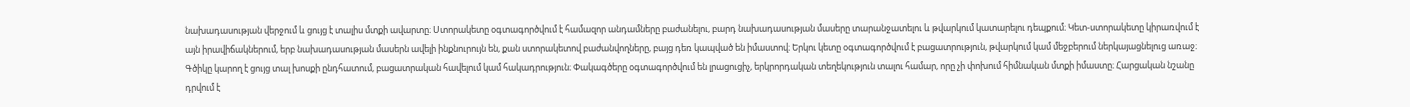նախադասության վերջում և ցույց է տալիս մտքի ավարտը։ Ստորակետը օգտագործվում է համազոր անդամները բաժանելու, բարդ նախադասության մասերը տարանջատելու և թվարկում կատարելու դեպքում։ Կետ-ստորակետը կիրառվում է այն իրավիճակներում, երբ նախադասության մասերն ավելի ինքնուրույն են, քան ստորակետով բաժանվողները, բայց դեռ կապված են իմաստով։ Երկու կետը օգտագործվում է բացատրություն, թվարկում կամ մեջբերում ներկայացնելուց առաջ։ Գծիկը կարող է ցույց տալ խոսքի ընդհատում, բացատրական հավելում կամ հակադրություն։ Փակագծերը օգտագործվում են լրացուցիչ, երկրորդական տեղեկություն տալու համար, որը չի փոխում հիմնական մտքի իմաստը։ Հարցական նշանը դրվում է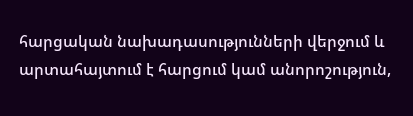հարցական նախադասությունների վերջում և արտահայտում է հարցում կամ անորոշություն,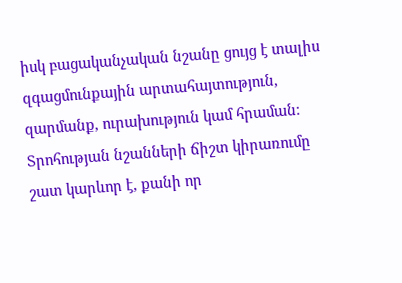իսկ բացականչական նշանը ցույց է տալիս զգացմունքային արտահայտություն, զարմանք, ուրախություն կամ հրաման։ Տրոհության նշանների ճիշտ կիրառումը շատ կարևոր է, քանի որ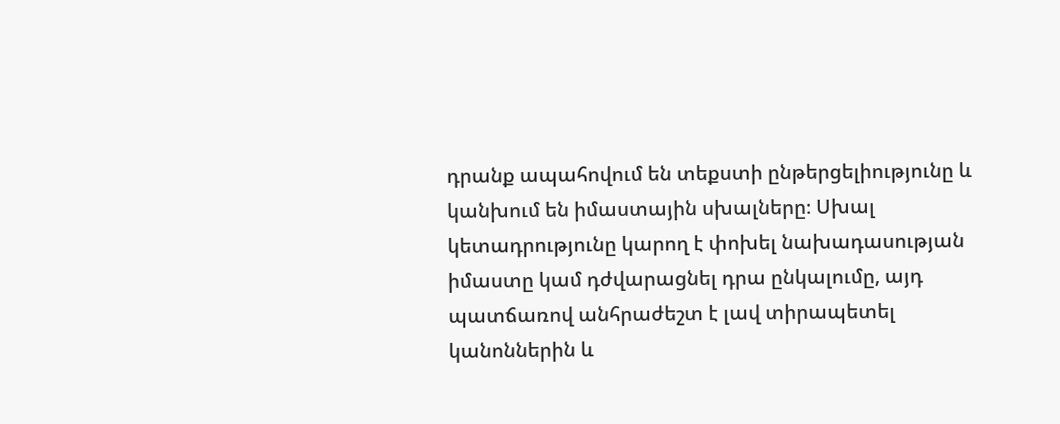դրանք ապահովում են տեքստի ընթերցելիությունը և կանխում են իմաստային սխալները։ Սխալ կետադրությունը կարող է փոխել նախադասության իմաստը կամ դժվարացնել դրա ընկալումը, այդ պատճառով անհրաժեշտ է լավ տիրապետել կանոններին և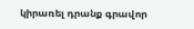կիրառել դրանք գրավոր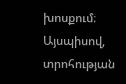խոսքում։ Այսպիսով, տրոհության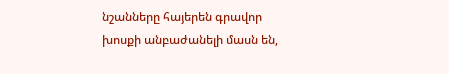նշանները հայերեն գրավոր խոսքի անբաժանելի մասն են,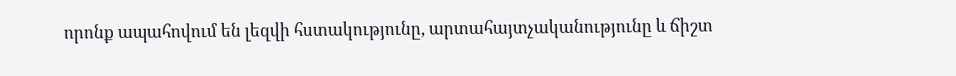որոնք ապահովում են լեզվի հստակությունը, արտահայտչականությունը և ճիշտ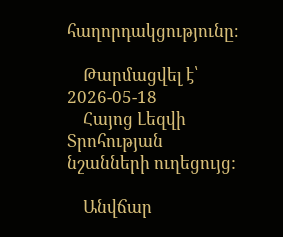հաղորդակցությունը։

    Թարմացվել է՝ 2026-05-18
    Հայոց Լեզվի Տրոհության նշանների ուղեցույց:

    Անվճար